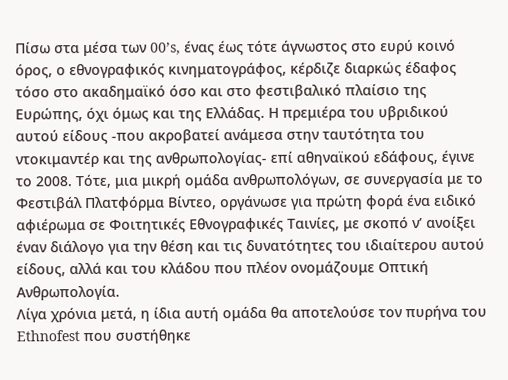Πίσω στα μέσα των 00’s, ένας έως τότε άγνωστος στο ευρύ κοινό όρος, ο εθνογραφικός κινηματογράφος, κέρδιζε διαρκώς έδαφος τόσο στο ακαδημαϊκό όσο και στο φεστιβαλικό πλαίσιο της Ευρώπης, όχι όμως και της Ελλάδας. Η πρεμιέρα του υβριδικού αυτού είδους -που ακροβατεί ανάμεσα στην ταυτότητα του ντοκιμαντέρ και της ανθρωπολογίας- επί αθηναϊκού εδάφους, έγινε το 2008. Τότε, μια μικρή ομάδα ανθρωπολόγων, σε συνεργασία με το Φεστιβάλ Πλατφόρμα Βίντεο, οργάνωσε για πρώτη φορά ένα ειδικό αφιέρωμα σε Φοιτητικές Εθνογραφικές Ταινίες, με σκοπό ν’ ανοίξει έναν διάλογο για την θέση και τις δυνατότητες του ιδιαίτερου αυτού είδους, αλλά και του κλάδου που πλέον ονομάζουμε Οπτική Ανθρωπολογία.
Λίγα χρόνια μετά, η ίδια αυτή ομάδα θα αποτελούσε τον πυρήνα του Ethnofest που συστήθηκε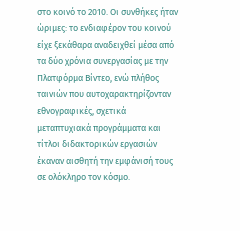στο κοινό το 2010. Οι συνθήκες ήταν ώριμες: το ενδιαφέρον του κοινού είχε ξεκάθαρα αναδειχθεί μέσα από τα δύο χρόνια συνεργασίας με την Πλατφόρμα Βίντεο, ενώ πλήθος ταινιών που αυτοχαρακτηρίζονταν εθνογραφικές, σχετικά μεταπτυχιακά προγράμματα και τίτλοι διδακτορικών εργασιών έκαναν αισθητή την εμφάνισή τους σε ολόκληρο τον κόσμο.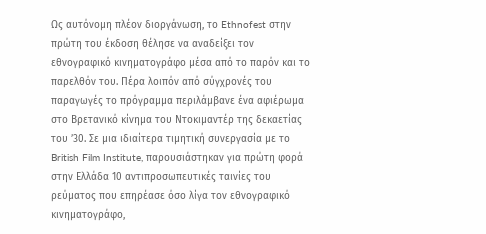Ως αυτόνομη πλέον διοργάνωση, το Ethnofest στην πρώτη του έκδοση θέλησε να αναδείξει τον εθνογραφικό κινηματογράφο μέσα από το παρόν και το παρελθόν του. Πέρα λοιπόν από σύγχρονές του παραγωγές το πρόγραμμα περιλάμβανε ένα αφιέρωμα στο Βρετανικό κίνημα του Ντοκιμαντέρ της δεκαετίας του ’30. Σε μια ιδιαίτερα τιμητική συνεργασία με το British Film Institute, παρουσιάστηκαν για πρώτη φορά στην Ελλάδα 10 αντιπροσωπευτικές ταινίες του ρεύματος που επηρέασε όσο λίγα τον εθνογραφικό κινηματογράφο,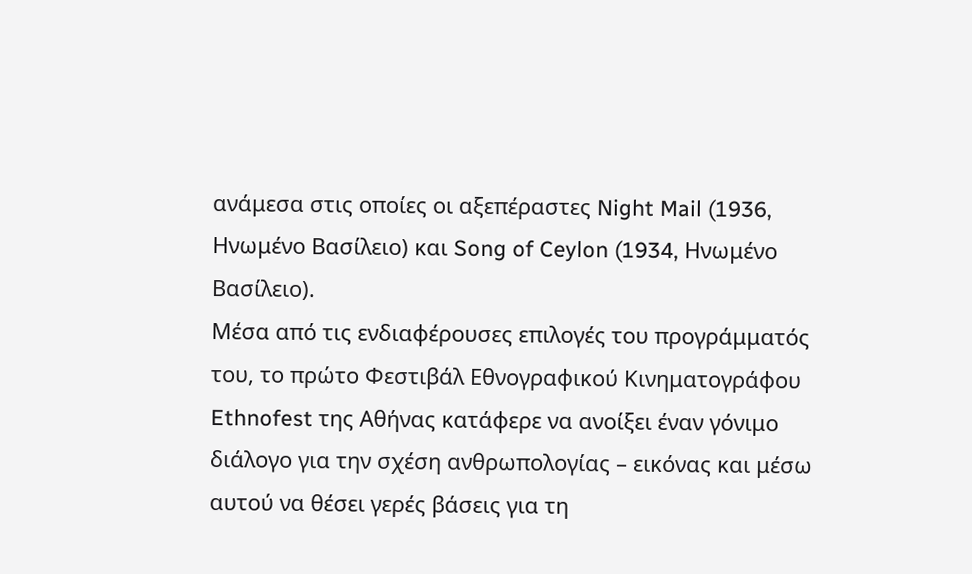ανάμεσα στις οποίες οι αξεπέραστες Night Mail (1936, Ηνωμένο Βασίλειο) και Song of Ceylon (1934, Ηνωμένο Βασίλειο).
Μέσα από τις ενδιαφέρουσες επιλογές του προγράμματός του, το πρώτο Φεστιβάλ Εθνογραφικού Κινηματογράφου Ethnofest της Αθήνας κατάφερε να ανοίξει έναν γόνιμο διάλογο για την σχέση ανθρωπολογίας – εικόνας και μέσω αυτού να θέσει γερές βάσεις για τη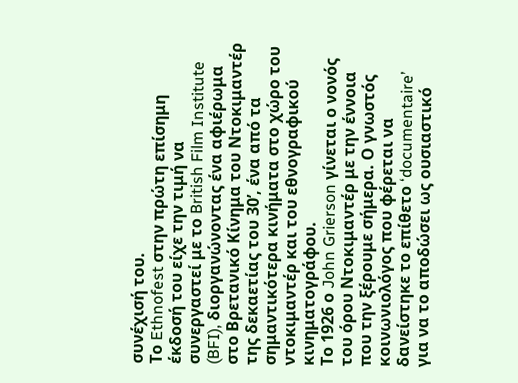συνέχισή του.
Το Ethnofest στην πρώτη επίσημη έκδοσή του είχε την τιμή να συνεργαστεί με το British Film Institute (BFI), διοργανώνοντας ένα αφιέρωμα στο Βρετανικό Κίνημα του Ντοκιμαντέρ της δεκαετίας του 30’, ένα από τα σημαντικότερα κινήματα στο χώρο του ντοκιμαντέρ και του εθνογραφικού κινηματογράφου.
Το 1926 ο John Grierson γίνεται ο νονός του όρου Ντοκιμαντέρ με την έννοια που την ξέρουμε σήμερα. Ο γνωστός κοινωνιολόγος που φέρεται να δανείστηκε το επίθετο ‘documentaire’ για να το αποδώσει ως ουσιαστικό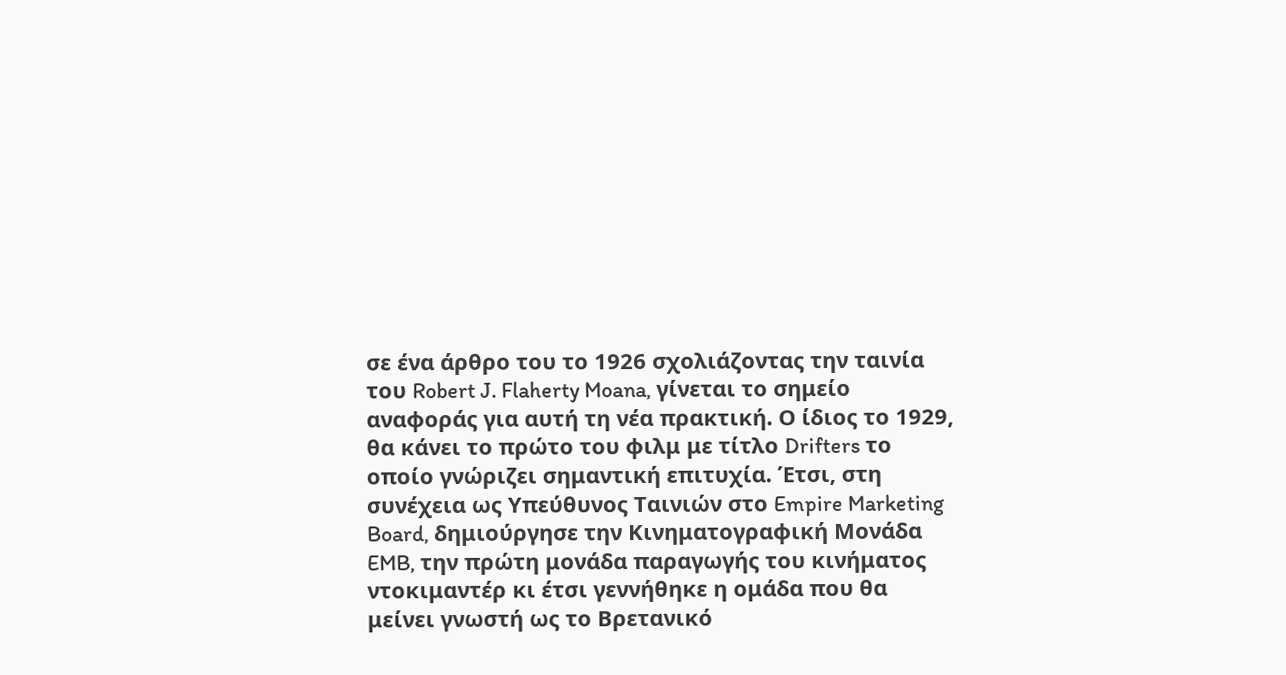σε ένα άρθρο του το 1926 σχολιάζοντας την ταινία του Robert J. Flaherty Moana, γίνεται το σημείο αναφοράς για αυτή τη νέα πρακτική. Ο ίδιος το 1929, θα κάνει το πρώτο του φιλμ με τίτλο Drifters το οποίο γνώριζει σημαντική επιτυχία. Έτσι, στη συνέχεια ως Υπεύθυνος Ταινιών στο Empire Marketing Board, δημιούργησε την Κινηματογραφική Μονάδα EMB, την πρώτη μονάδα παραγωγής του κινήματος ντοκιμαντέρ κι έτσι γεννήθηκε η ομάδα που θα μείνει γνωστή ως το Βρετανικό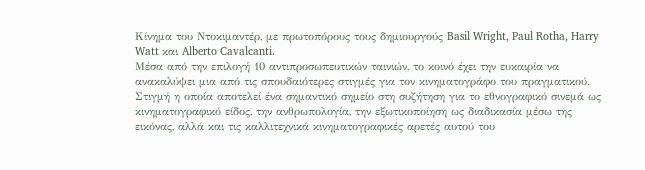Κίνημα του Ντοκιμαντέρ, με πρωτοπόρους τους δημιουργούς Basil Wright, Paul Rotha, Harry Watt και Alberto Cavalcanti.
Μέσα από την επιλογή 10 αντιπροσωπευτικών ταινιών, το κοινό έχει την ευκαιρία να ανακαλύψει μια από τις σπουδαιότερες στιγμές για τον κινηματογράφο του πραγματικού. Στιγμή η οποία αποτελεί ένα σημαντικό σημείο στη συζήτηση για το εθνογραφικό σινεμά ως κινηματογραφικό είδος, την ανθρωπολογία, την εξωτικοποίηση ως διαδικασία μέσω της εικόνας, αλλά και τις καλλιτεχνικά κινηματογραφικές αρετές αυτού του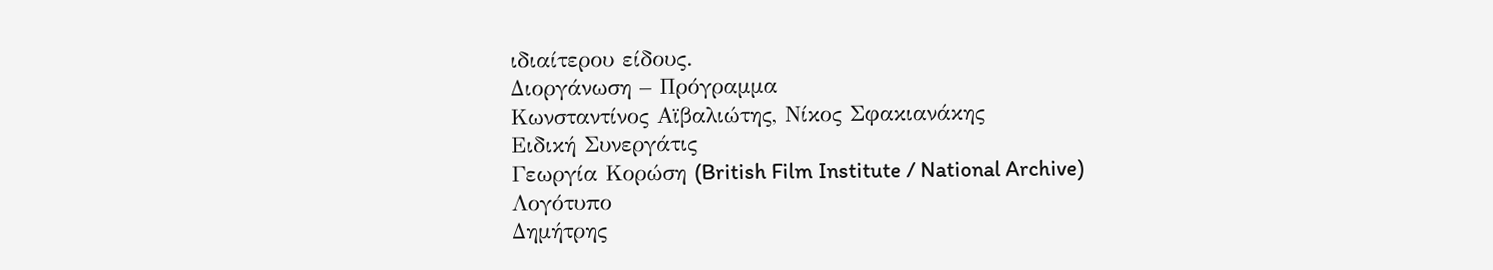ιδιαίτερου είδους.
Διοργάνωση – Πρόγραμμα
Κωνσταντίνος Αϊβαλιώτης, Νίκος Σφακιανάκης
Ειδική Συνεργάτις
Γεωργία Κορώση (British Film Institute / National Archive)
Λογότυπο
Δημήτρης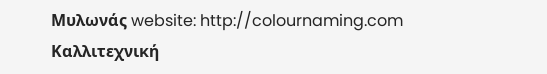Μυλωνάς website: http://colournaming.com
Καλλιτεχνική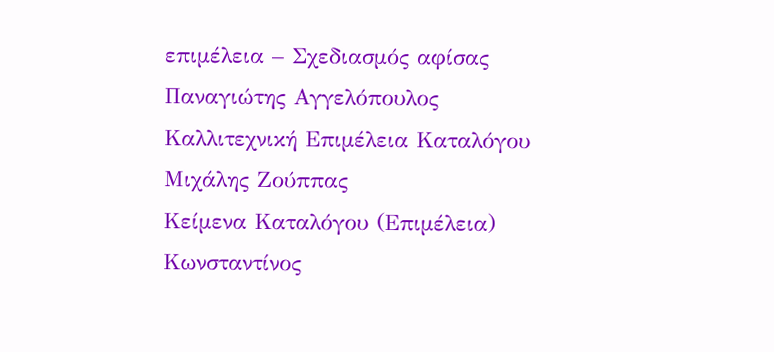επιμέλεια – Σχεδιασμός αφίσας
Παναγιώτης Αγγελόπουλος
Καλλιτεχνική Επιμέλεια Καταλόγου
Μιχάλης Ζούππας
Κείμενα Καταλόγου (Επιμέλεια)
Κωνσταντίνος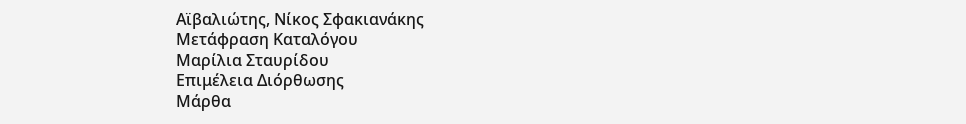Αϊβαλιώτης, Νίκος Σφακιανάκης
Μετάφραση Καταλόγου
Μαρίλια Σταυρίδου
Επιμέλεια Διόρθωσης
Μάρθα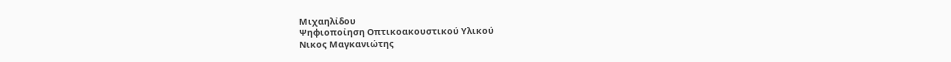Μιχαηλίδου
Ψηφιοποίηση Οπτικοακουστικού Υλικού
Νικος Μαγκανιώτης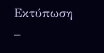Εκτύπωση –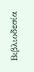Βιβλιοδεσία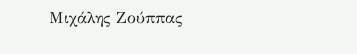Μιχάλης Ζούππας